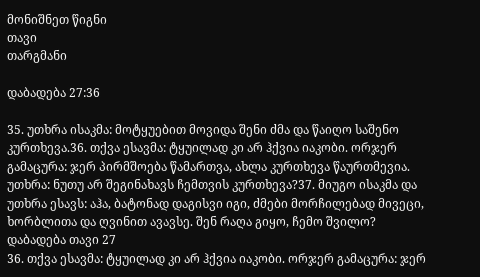მონიშნეთ წიგნი
თავი
თარგმანი

დაბადება 27:36

35. უთხრა ისაკმა: მოტყუებით მოვიდა შენი ძმა და წაიღო საშენო კურთხევა.36. თქვა ესავმა: ტყუილად კი არ ჰქვია იაკობი. ორჯერ გამაცურა: ჯერ პირმშოება წამართვა, ახლა კურთხევა წაურთმევია. უთხრა: ნუთუ არ შეგინახავს ჩემთვის კურთხევა?37. მიუგო ისაკმა და უთხრა ესავს: აჰა, ბატონად დაგისვი იგი, ძმები მორჩილებად მივეცი, ხორბლითა და ღვინით ავავსე. შენ რაღა გიყო, ჩემო შვილო?
დაბადება თავი 27
36. თქვა ესავმა: ტყუილად კი არ ჰქვია იაკობი. ორჯერ გამაცურა: ჯერ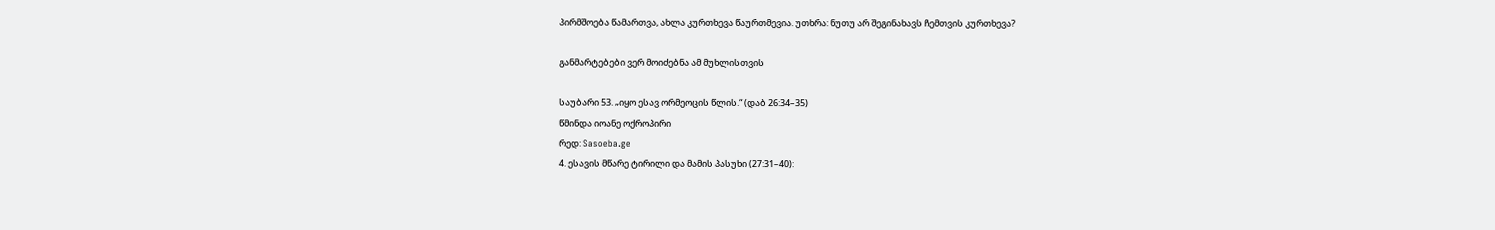პირმშოება წამართვა, ახლა კურთხევა წაურთმევია. უთხრა: ნუთუ არ შეგინახავს ჩემთვის კურთხევა?

განმარტებები ვერ მოიძებნა ამ მუხლისთვის

საუბარი 53. „იყო ესავ ორმეოცის წლის.“ (დაბ 26:34–35)
წმინდა იოანე ოქროპირი
რედ: Sasoeba.ge
4. ესავის მწარე ტირილი და მამის პასუხი (27:31–40):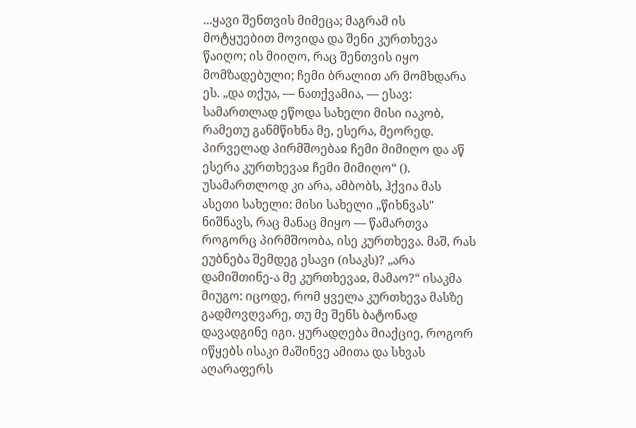...ყავი შენთვის მიმეცა; მაგრამ ის მოტყუებით მოვიდა და შენი კურთხევა წაიღო; ის მიიღო, რაც შენთვის იყო მომზადებული; ჩემი ბრალით არ მომხდარა ეს. „და თქუა, — ნათქვამია, — ესავ: სამართლად ეწოდა სახელი მისი იაკობ, რამეთუ განმწიხნა მე, ესერა, მეორედ. პირველად პირმშოებაჲ ჩემი მიმიღო და აწ ესერა კურთხევაჲ ჩემი მიმიღო“ (). უსამართლოდ კი არა, ამბობს, ჰქვია მას ასეთი სახელი: მისი სახელი „წიხნვას" ნიშნავს, რაც მანაც მიყო — წამართვა როგორც პირმშოობა, ისე კურთხევა. მაშ, რას ეუბნება შემდეგ ესავი (ისაკს)? „არა დამიშთინე-ა მე კურთხევაჲ, მამაო?“ ისაკმა მიუგო: იცოდე, რომ ყველა კურთხევა მასზე გადმოვღვარე, თუ მე შენს ბატონად დავადგინე იგი. ყურადღება მიაქციე, როგორ იწყებს ისაკი მაშინვე ამითა და სხვას აღარაფერს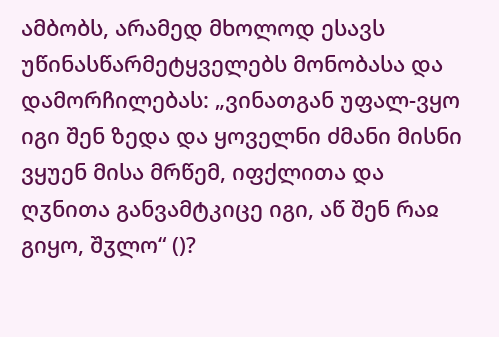ამბობს, არამედ მხოლოდ ესავს უწინასწარმეტყველებს მონობასა და დამორჩილებას: „ვინათგან უფალ-ვყო იგი შენ ზედა და ყოველნი ძმანი მისნი ვყუენ მისა მრწემ, იფქლითა და ღჳნითა განვამტკიცე იგი, აწ შენ რაჲ გიყო, შჳლო“ ()?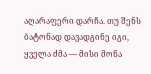აღარაფერი დარჩა. თუ შენს ბატონად დავადგინე იგი, ყველა ძმა — მისი მონა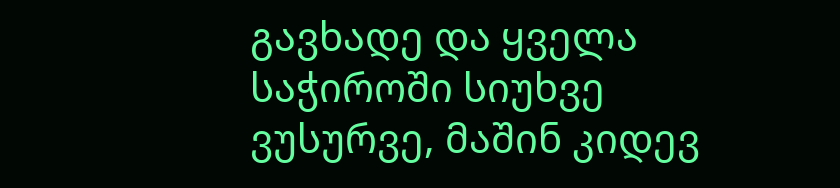გავხადე და ყველა საჭიროში სიუხვე ვუსურვე, მაშინ კიდევ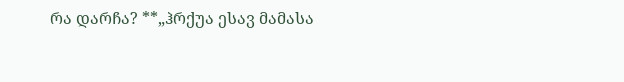რა დარჩა? **„ჰრქუა ესავ მამასა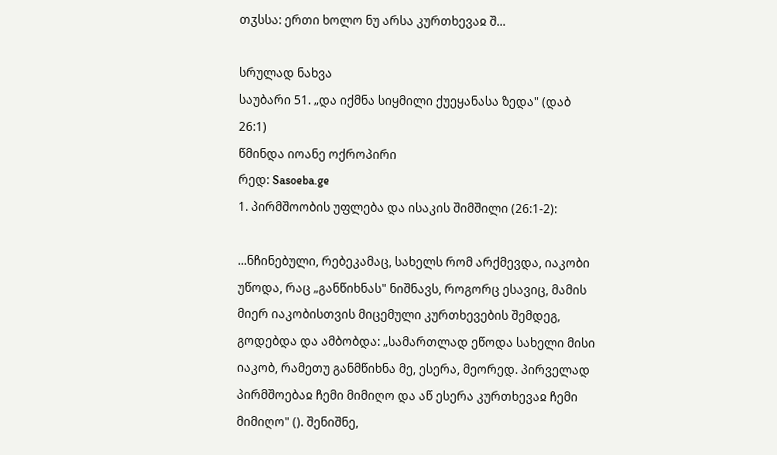თჳსსა: ერთი ხოლო ნუ არსა კურთხევაჲ შ...

სრულად ნახვა
საუბარი 51. „და იქმნა სიყმილი ქუეყანასა ზედა" (დაბ 26:1)
წმინდა იოანე ოქროპირი
რედ: Sasoeba.ge
1. პირმშოობის უფლება და ისაკის შიმშილი (26:1-2):

...ნჩინებული, რებეკამაც, სახელს რომ არქმევდა, იაკობი უწოდა, რაც „განწიხნას" ნიშნავს, როგორც ესავიც, მამის მიერ იაკობისთვის მიცემული კურთხევების შემდეგ, გოდებდა და ამბობდა: „სამართლად ეწოდა სახელი მისი იაკობ, რამეთუ განმწიხნა მე, ესერა, მეორედ. პირველად პირმშოებაჲ ჩემი მიმიღო და აწ ესერა კურთხევაჲ ჩემი მიმიღო" (). შენიშნე,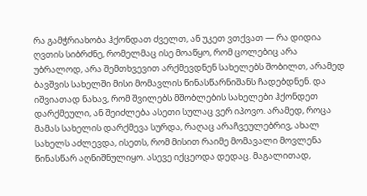რა გამჭრიახობა ჰქონდათ ძველთ, ან უკეთ ვთქვათ — რა დიდია ღვთის სიბრძნე, რომელმაც ისე მოაწყო, რომ ცოლებიც არა უბრალოდ, არა შემთხვევით არქმევდნენ სახელებს შობილთ, არამედ ბავშვის სახელში მისი მომავლის წინასწარნიშანს ჩადებდნენ. და იშვიათად ნახავ, რომ შვილებს მშობლების სახელები ჰქონდეთ დარქმეული, ან შეიძლება ასეთი სულაც ვერ იპოვო. არამედ, როცა მამას სახელის დარქმევა სურდა, რაღაც არაჩვეულებრივ, ახალ სახელს აძლევდა, ისეთს, რომ მისით რაიმე მომავალი მოვლენა წინასწარ აღნიშნულიყო. ასევე იქცეოდა დედაც. მაგალითად,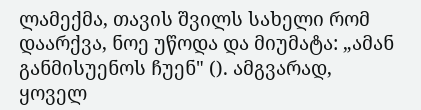ლამექმა, თავის შვილს სახელი რომ დაარქვა, ნოე უწოდა და მიუმატა: „ამან განმისუენოს ჩუენ" (). ამგვარად, ყოველ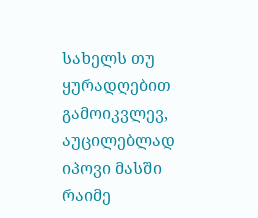სახელს თუ ყურადღებით გამოიკვლევ, აუცილებლად იპოვი მასში რაიმე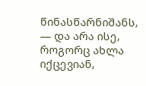წინასწარნიშანს, — და არა ისე, როგორც ახლა იქცევიან,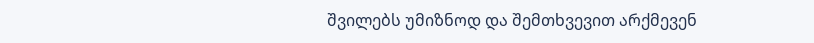შვილებს უმიზნოდ და შემთხვევით არქმევენ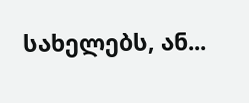სახელებს, ან...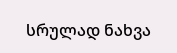სრულად ნახვა